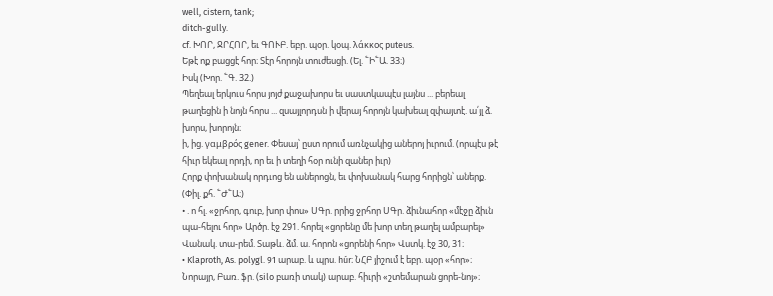well, cistern, tank;
ditch-gully.
cf. ԽՈՐ, ՋՐՀՈՐ, եւ ԳՈՒԲ. եբր. պօր. կօպ. λάκκος puteus.
Եթէ ոք բացցէ հոր։ Տէր հորոյն տուժեսցի. (Ել. ՟Ի՟Ա. 33։)
Իսկ (Խոր. ՟Գ. 32.)
Պեղեալ երկուս հորս յոյժ քաջախորս եւ սաստկապէս լայնս ... բերեալ թաղեցին ի նոյն հորս ... զսայլորդսն ի վերայ հորոյն կախեալ զփայտէ. ա՛յլ ձ. խորս, խորոյն։
ի, ից. γαμβρός gener. Փեսայ՝ ըստ որում առնչակից աներոյ իւրում. (որպէս թէ հիւր եկեալ որդի, որ եւ ի տեղի հօր ունի զաներ իւր)
Հորք փոխանակ որդւոց են աներոցն, եւ փոխանակ հարց հորիցն՝ աներք. (Փիլ. քհ. ՟Ժ՟Ա։)
• . ո հլ. «ջրհոր, գուբ, խոր փոս» ՍԳր. րրից ջրհոր ՍԳր. ձիւնահոր «մէջը ձիւն պա-հելու հոր» Արծր. էջ 291. հորել «ցորենը մե խոր տեղ թաղել ամբարել» Վանակ. տա-րեմ. Տաթև. ձմ. ա. հորոն «ցորենի հոր» Վստկ. էջ 30, 31։
• Klaproth, As. polygl. 91 արաբ. և պրս. húr։ ՆՀԲ յիշում է եբր. պօր «հոր»։ Նորայր, Բառ. ֆր. (silo բառի տակ) արաբ. հիւրի «շտեմարան ցորե-նոյ»։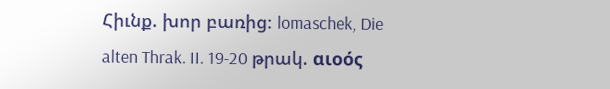Հիւնք. խոր բառից։ lomaschek, Die alten Thrak. II. 19-20 թրակ. αιοός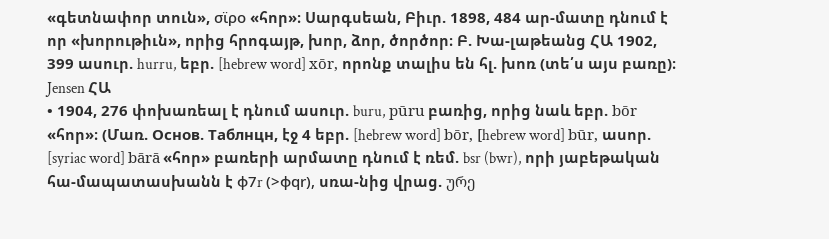«գետնափոր տուն», σϊρο «հոր»։ Սարգսեան, Բիւր. 1898, 484 ար-մատը դնում է որ «խորութիւն», որից հրոգայթ, խոր, ձոր, ծործոր։ Բ. Խա-լաթեանց ՀԱ 1902, 399 ասուր. hurru, եբր. [hebrew word] xōr, որոնք տալիս են հլ. խոռ (տե՛ս այս բառը)։ Jensen ՀԱ
• 1904, 276 փոխառեալ է դնում ասուր. buru, pūru բառից, որից նաև եբր. bōr «հոր»։ (Մառ. Ocнов. Taблнцн, էջ 4 եբր. [hebrew word] bōr, [hebrew word] būr, ասոր. [syriac word] bārā «հոր» բառերի արմատը դնում է ռեմ. bsr (bwr), որի յաբեթական հա-մապատասխանն է φ7r (>φqr), սռա-նից վրաց. ურე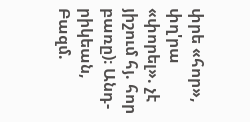փրե «հոր», փղ'րա «փորել». չէ յիշում հյ. հոր բառը)։ Անդ-րիկեան, Բազմ.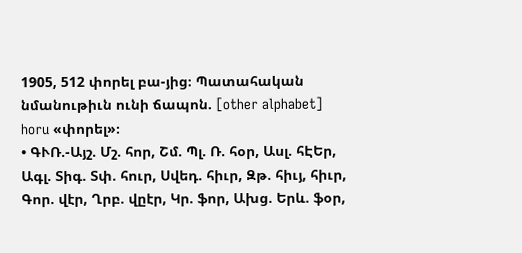1905, 512 փորել բա-յից։ Պատահական նմանութիւն ունի ճապոն. [other alphabet] horu «փորել»։
• ԳՒՌ.-Այշ. Մշ. հոր, Շմ. Պլ. Ռ. հօր, Ասլ. հԷԵր, Ագլ. Տիգ. Տփ. հուր, Սվեդ. հիւր, Զթ. հիւյ, հիւր, Գոր. վէր, Ղրբ. վըէր, Կր. ֆոր, Ախց. Երև. ֆօր,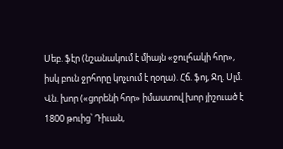Սեբ. ֆէր (նշանակում է միայն «ջուլհակի հոր», իսկ բուն ջրհորը կոչւում է ղօղա). Հճ. ֆոյ, Ջղ. Սլմ. Վն. խոր («ցորենի հոր» իմաստով խոր յիշուած է 1800 թուից՝ Դիւան,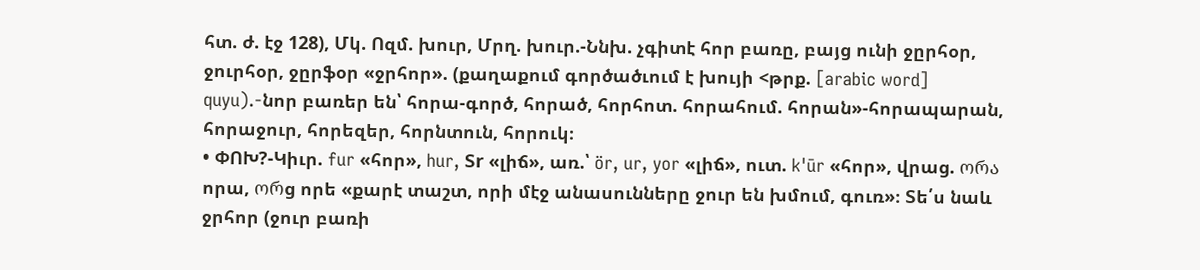հտ. ժ. էջ 128), Մկ. Ոզմ. խուր, Մրղ. խուր.-Ննխ. չգիտէ հոր բառը, բայց ունի ջըրհօր, ջուրհօր, ջըրֆօր «ջրհոր». (քաղաքում գործածւում է խույի <թրք. [arabic word] quyu).-նոր բառեր են՝ հորա-գործ, հորած, հորհոտ. հորահում. հորան»-հորապարան, հորաջուր, հորեզեր, հորնտուն, հորուկ։
• ՓՈԽ?-Կիւր. fur «հոր», hur, Տr «լիճ», առ.՝ ör, ur, yor «լիճ», ուտ. k'ūr «հոր», վրաց. ორა որա, ორց որե «քարէ տաշտ, որի մէջ անասունները ջուր են խմում, գուռ»։ Տե՛ս նաև ջրհոր (ջուր բառի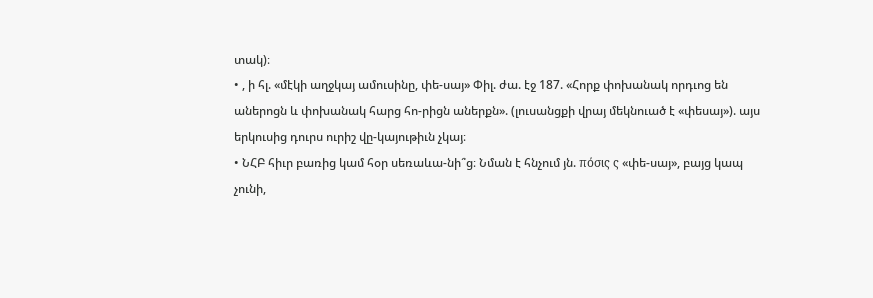տակ)։
• , ի հլ. «մէկի աղջկայ ամուսինը, փե-սայ» Փիլ. ժա. էջ 187. «Հորք փոխանակ որդւոց են աներոցն և փոխանակ հարց հո-րիցն աներքն». (լուսանցքի վրայ մեկնուած է «փեսայ»). այս երկուսից դուրս ուրիշ վը-կայութիւն չկայ։
• ՆՀԲ հիւր բառից կամ հօր սեռաևա-նի՞ց։ Նման է հնչում յն. πόσις ς «փե-սայ», բայց կապ չունի,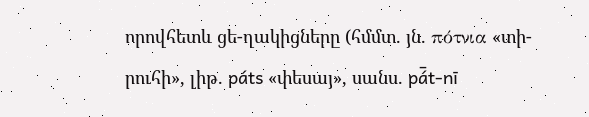որովհետև ցե-ղակիցները (հմմտ. յն. πότνια «տի-րուհի», լիթ. páts «փեսայ», սանս. pá̄t-nī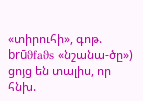«տիրուհի», գոթ. brūϑfaϑs «նշանա-ծը») ցոյց են տալիս, որ հնխ.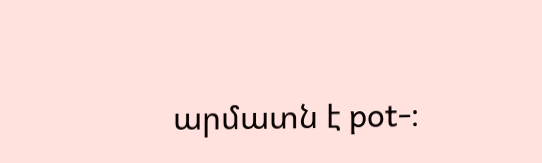արմատն է pot-։